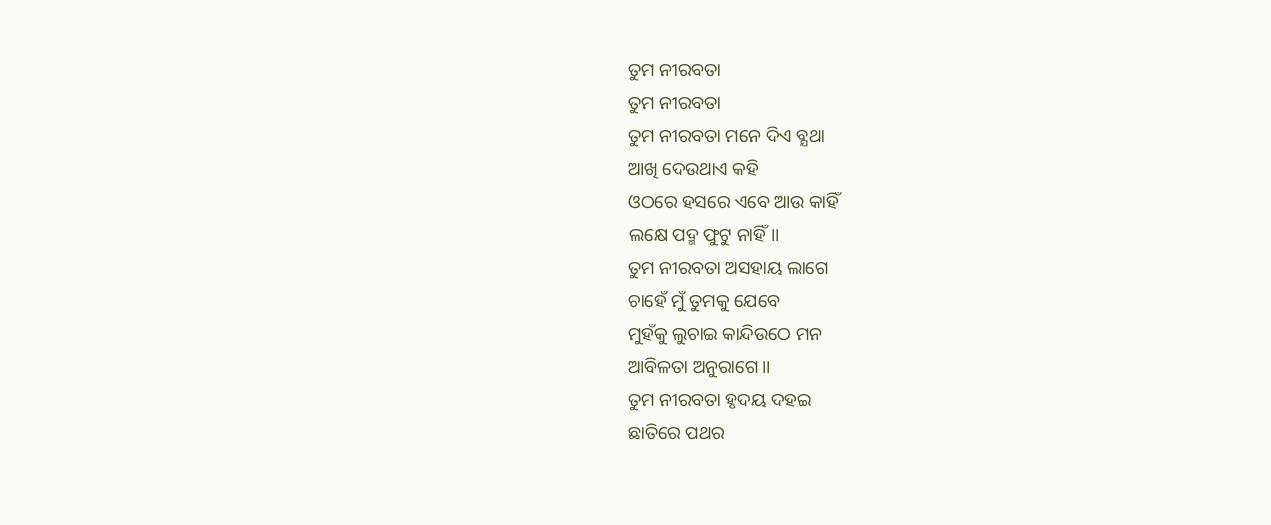ତୁମ ନୀରବତା
ତୁମ ନୀରବତା
ତୁମ ନୀରବତା ମନେ ଦିଏ ବ୍ଯଥା
ଆଖି ଦେଉଥାଏ କହି
ଓଠରେ ହସରେ ଏବେ ଆଉ କାହିଁ
ଲକ୍ଷେ ପଦ୍ମ ଫୁଟୁ ନାହିଁ।।
ତୁମ ନୀରବତା ଅସହାୟ ଲାଗେ
ଚାହେଁ ମୁଁ ତୁମକୁ ଯେବେ
ମୁହଁକୁ ଲୁଚାଇ କାନ୍ଦିଉଠେ ମନ
ଆବିଳତା ଅନୁରାଗେ।।
ତୁମ ନୀରବତା ହୃଦୟ ଦହଇ
ଛାତିରେ ପଥର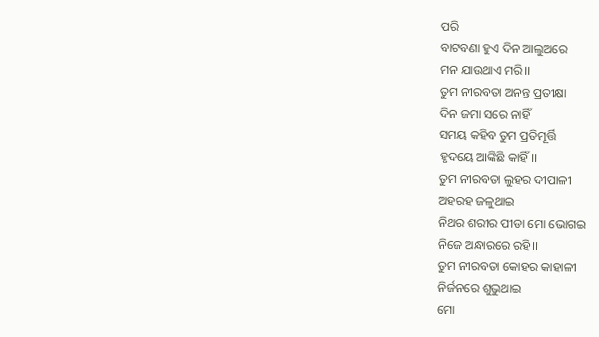ପରି
ବାଟବଣା ହୁଏ ଦିନ ଆଲୁଅରେ
ମନ ଯାଉଥାଏ ମରି।।
ତୁମ ନୀରବତା ଅନନ୍ତ ପ୍ରତୀକ୍ଷା
ଦିନ ଜମା ସରେ ନାହିଁ
ସମୟ କହିବ ତୁମ ପ୍ରତିମୂର୍ତ୍ତି
ହୃଦୟେ ଆଙ୍କିଛି କାହିଁ।।
ତୁମ ନୀରବତା ଲୁହର ଦୀପାଳୀ
ଅହରହ ଜଳୁଥାଇ
ନିଥର ଶରୀର ପୀଡା ମୋ ଭୋଗଇ
ନିଜେ ଅନ୍ଧାରରେ ରହି।।
ତୁମ ନୀରବତା କୋହର କାହାଳୀ
ନିର୍ଜନରେ ଶୁଭୁଥାଇ
ମୋ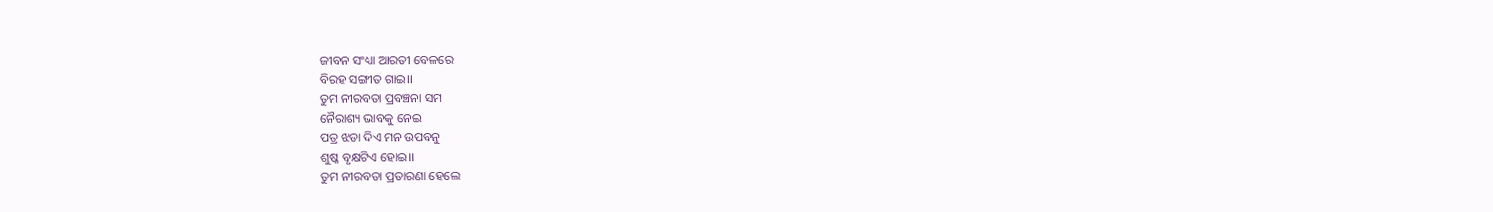ଜୀବନ ସଂଧ୍ୟା ଆରତୀ ବେଳରେ
ବିରହ ସଙ୍ଗୀତ ଗାଇ।।
ତୁମ ନୀରବତା ପ୍ରବଞ୍ଚନା ସମ
ନୈରାଶ୍ୟ ଭାବକୁ ନେଇ
ପତ୍ର ଝଡା ଦିଏ ମନ ଉପବନୁ
ଶୁଷ୍କ ବୃକ୍ଷଟିଏ ହୋଇ।।
ତୁମ ନୀରବତା ପ୍ରତାରଣା ହେଲେ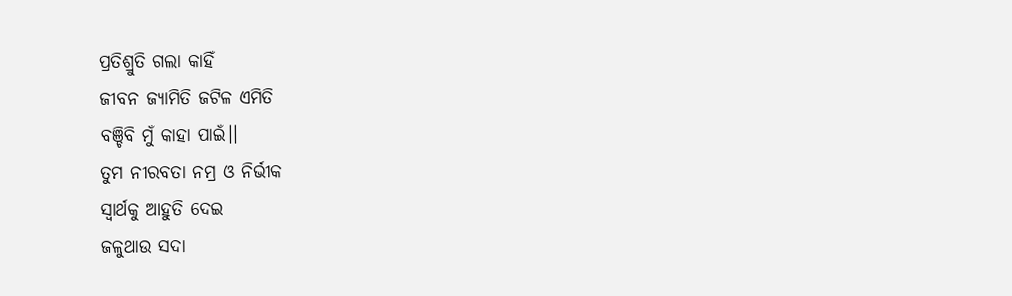ପ୍ରତିଶ୍ରୁତି ଗଲା କାହିଁ
ଜୀବନ ଜ୍ଯାମିତି ଜଟିଳ ଏମିତି
ବଞ୍ଚିବି ମୁଁ କାହା ପାଇଁ।।
ତୁମ ନୀରବତା ନମ୍ର ଓ ନିର୍ଭୀକ
ସ୍ବାର୍ଥକୁ ଆହୁତି ଦେଇ
ଜଳୁଥାଉ ସଦା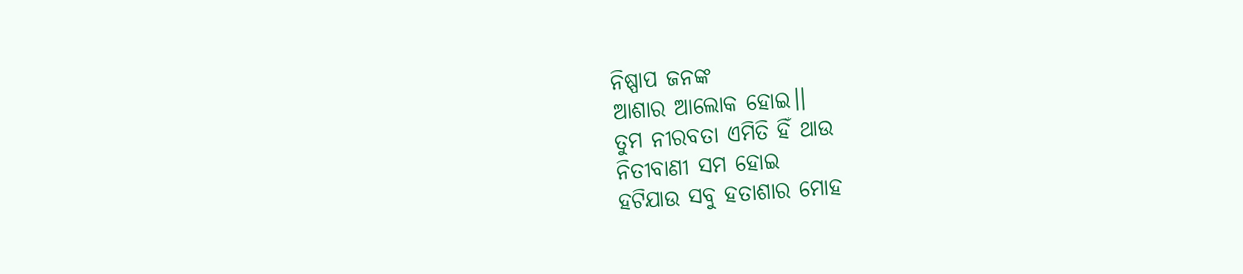ନିଷ୍ପାପ ଜନଙ୍କ
ଆଶାର ଆଲୋକ ହୋଇ।।
ତୁମ ନୀରବତା ଏମିତି ହିଁ ଥାଉ
ନିତୀବାଣୀ ସମ ହୋଇ
ହଟିଯାଉ ସବୁ ହତାଶାର ମୋହ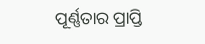ପୂର୍ଣ୍ଣତାର ପ୍ରାପ୍ତି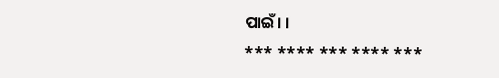ପାଇଁ। ।
*** **** *** **** ***